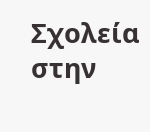Σχολεία στην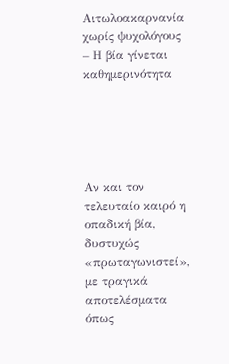Αιτωλοακαρνανία χωρίς ψυχολόγους – Η βία γίνεται καθημερινότητα





Αν και τον τελευταίο καιρό η οπαδική βία, δυστυχώς «πρωταγωνιστεί», με τραγικά αποτελέσματα όπως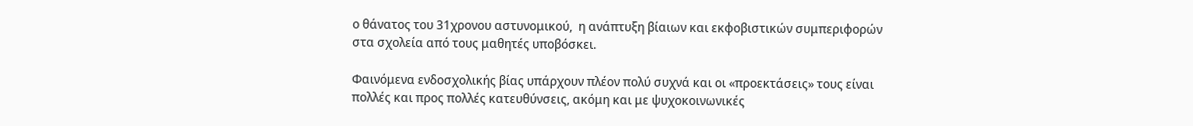ο θάνατος του 31χρονου αστυνομικού,  η ανάπτυξη βίαιων και εκφοβιστικών συμπεριφορών στα σχολεία από τους μαθητές υποβόσκει.

Φαινόμενα ενδοσχολικής βίας υπάρχουν πλέον πολύ συχνά και οι «προεκτάσεις» τους είναι πολλές και προς πολλές κατευθύνσεις, ακόμη και με ψυχοκοινωνικές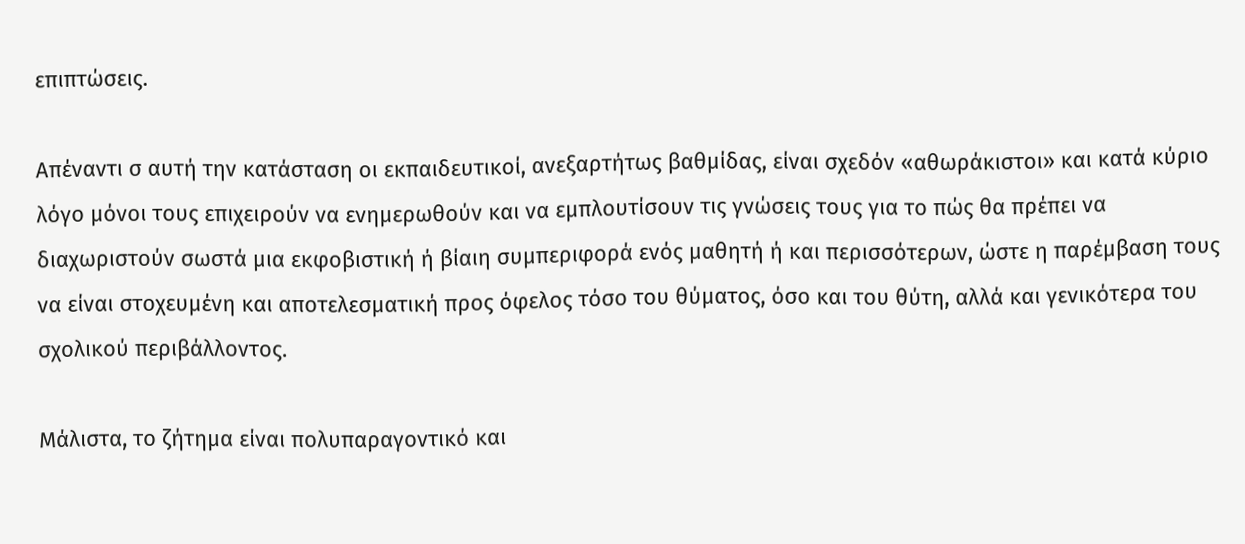επιπτώσεις.

Απέναντι σ αυτή την κατάσταση οι εκπαιδευτικοί, ανεξαρτήτως βαθμίδας, είναι σχεδόν «αθωράκιστοι» και κατά κύριο λόγο μόνοι τους επιχειρούν να ενημερωθούν και να εμπλουτίσουν τις γνώσεις τους για το πώς θα πρέπει να διαχωριστούν σωστά μια εκφοβιστική ή βίαιη συμπεριφορά ενός μαθητή ή και περισσότερων, ώστε η παρέμβαση τους να είναι στοχευμένη και αποτελεσματική προς όφελος τόσο του θύματος, όσο και του θύτη, αλλά και γενικότερα του σχολικού περιβάλλοντος.

Μάλιστα, το ζήτημα είναι πολυπαραγοντικό και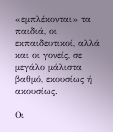«εμπλέκονται» τα παιδιά, οι εκπαιδευτικοί, αλλά και οι γονείς, σε μεγάλο μάλιστα βαθμό, εκουσίως ή ακουσίως.

Οι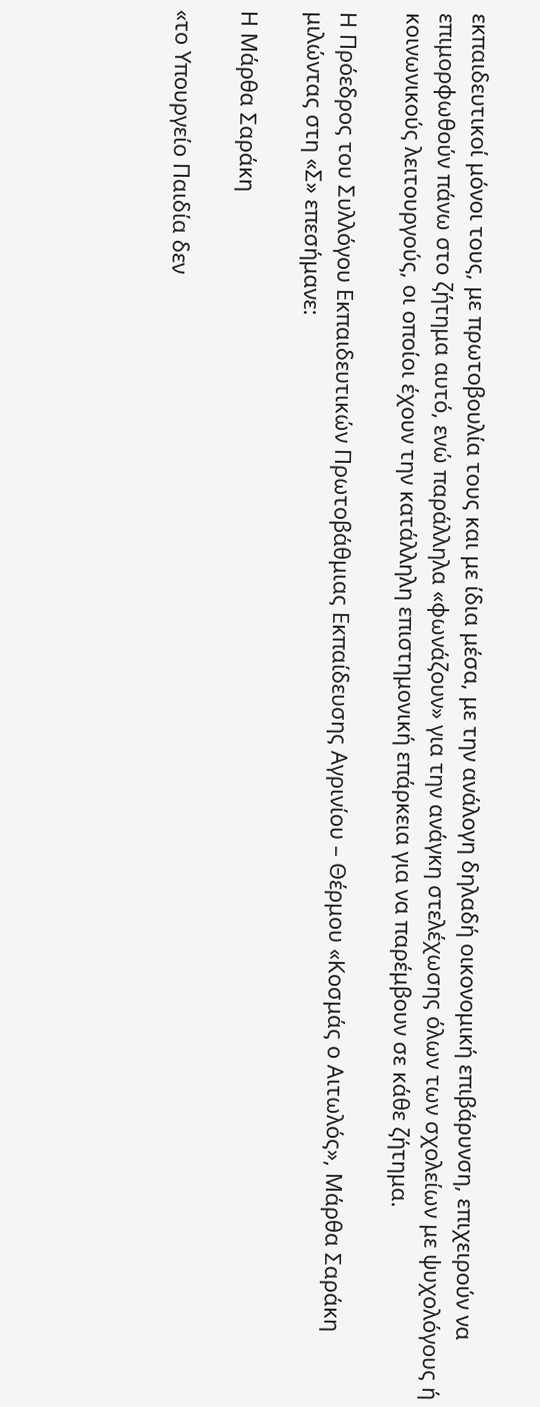εκπαιδευτικοί μόνοι τους, με πρωτοβουλία τους και με ίδια μέσα, με την ανάλογη δηλαδή οικονομική επιβάρυνση, επιχειρούν να επιμορφωθούν πάνω στο ζήτημα αυτό, ενώ παράλληλα «φωνάζουν» για την ανάγκη στελέχωσης όλων των σχολείων με ψυχολόγους ή κοινωνικούς λειτουργούς, οι οποίοι έχουν την κατάλληλη επιστημονική επάρκεια για να παρέμβουν σε κάθε ζήτημα.

Η Πρόεδρος του Συλλόγου Εκπαιδευτικών Πρωτοβάθμιας Εκπαίδευσης Αγρινίου – Θέρμου «Κοσμάς ο Αιτωλός», Μάρθα Σαράκη μιλώντας στη «Σ» επεσήμανε:

Η Μάρθα Σαράκη

«το Υπουργείο Παιδία δεν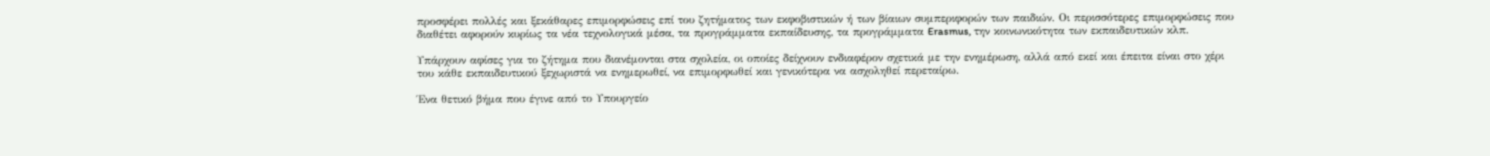προσφέρει πολλές και ξεκάθαρες επιμορφώσεις επί του ζητήματος των εκφοβιστικών ή των βίαιων συμπεριφορών των παιδιών. Οι περισσότερες επιμορφώσεις που διαθέτει αφορούν κυρίως τα νέα τεχνολογικά μέσα, τα προγράμματα εκπαίδευσης, τα προγράμματα Erasmus, την κοινωνικότητα των εκπαιδευτικών κλπ.

Υπάρχουν αφίσες για το ζήτημα που διανέμονται στα σχολεία, οι οποίες δείχνουν ενδιαφέρον σχετικά με την ενημέρωση, αλλά από εκεί και έπειτα είναι στο χέρι του κάθε εκπαιδευτικού ξεχωριστά να ενημερωθεί, να επιμορφωθεί και γενικότερα να ασχοληθεί περεταίρω.

Ένα θετικό βήμα που έγινε από το Υπουργείο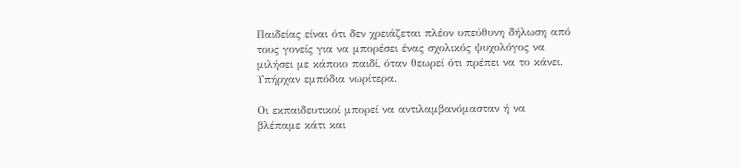Παιδείας είναι ότι δεν χρειάζεται πλέον υπεύθυνη δήλωση από τους γονείς για να μπορέσει ένας σχολικός ψυχολόγος να μιλήσει με κάποιο παιδί, όταν θεωρεί ότι πρέπει να το κάνει. Υπήρχαν εμπόδια νωρίτερα.

Οι εκπαιδευτικοί μπορεί να αντιλαμβανόμασταν ή να βλέπαμε κάτι και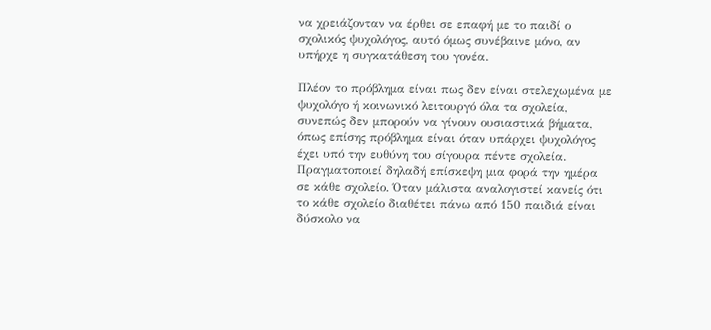να χρειάζονταν να έρθει σε επαφή με το παιδί ο σχολικός ψυχολόγος, αυτό όμως συνέβαινε μόνο, αν υπήρχε η συγκατάθεση του γονέα.

Πλέον το πρόβλημα είναι πως δεν είναι στελεχωμένα με ψυχολόγο ή κοινωνικό λειτουργό όλα τα σχολεία, συνεπώς δεν μπορούν να γίνουν ουσιαστικά βήματα, όπως επίσης πρόβλημα είναι όταν υπάρχει ψυχολόγος έχει υπό την ευθύνη του σίγουρα πέντε σχολεία. Πραγματοποιεί δηλαδή επίσκεψη μια φορά την ημέρα σε κάθε σχολείο. Όταν μάλιστα αναλογιστεί κανείς ότι το κάθε σχολείο διαθέτει πάνω από 150 παιδιά είναι δύσκολο να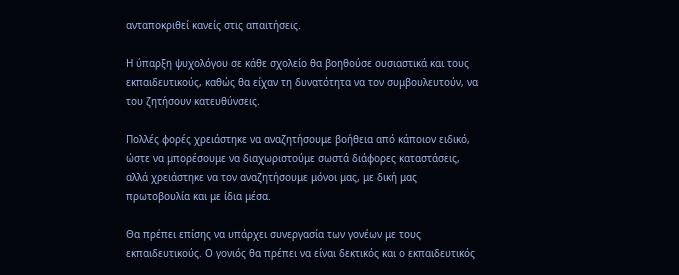ανταποκριθεί κανείς στις απαιτήσεις.

Η ύπαρξη ψυχολόγου σε κάθε σχολείο θα βοηθούσε ουσιαστικά και τους εκπαιδευτικούς, καθώς θα είχαν τη δυνατότητα να τον συμβουλευτούν, να του ζητήσουν κατευθύνσεις.

Πολλές φορές χρειάστηκε να αναζητήσουμε βοήθεια από κάποιον ειδικό, ώστε να μπορέσουμε να διαχωριστούμε σωστά διάφορες καταστάσεις, αλλά χρειάστηκε να τον αναζητήσουμε μόνοι μας, με δική μας πρωτοβουλία και με ίδια μέσα.

Θα πρέπει επίσης να υπάρχει συνεργασία των γονέων με τους εκπαιδευτικούς. Ο γονιός θα πρέπει να είναι δεκτικός και ο εκπαιδευτικός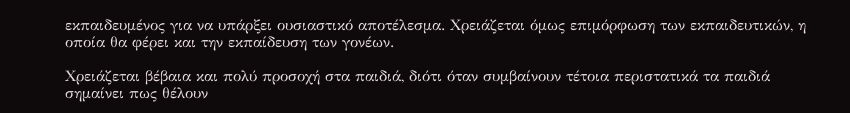εκπαιδευμένος για να υπάρξει ουσιαστικό αποτέλεσμα. Χρειάζεται όμως επιμόρφωση των εκπαιδευτικών, η οποία θα φέρει και την εκπαίδευση των γονέων.

Χρειάζεται βέβαια και πολύ προσοχή στα παιδιά, διότι όταν συμβαίνουν τέτοια περιστατικά τα παιδιά σημαίνει πως θέλουν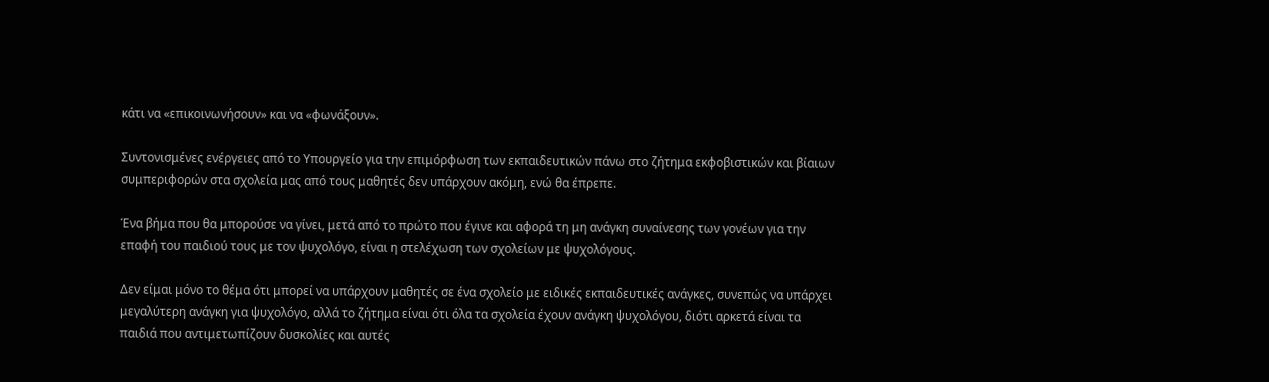κάτι να «επικοινωνήσουν» και να «φωνάξουν».

Συντονισμένες ενέργειες από το Υπουργείο για την επιμόρφωση των εκπαιδευτικών πάνω στο ζήτημα εκφοβιστικών και βίαιων συμπεριφορών στα σχολεία μας από τους μαθητές δεν υπάρχουν ακόμη, ενώ θα έπρεπε.

Ένα βήμα που θα μπορούσε να γίνει, μετά από το πρώτο που έγινε και αφορά τη μη ανάγκη συναίνεσης των γονέων για την επαφή του παιδιού τους με τον ψυχολόγο, είναι η στελέχωση των σχολείων με ψυχολόγους.

Δεν είμαι μόνο το θέμα ότι μπορεί να υπάρχουν μαθητές σε ένα σχολείο με ειδικές εκπαιδευτικές ανάγκες, συνεπώς να υπάρχει μεγαλύτερη ανάγκη για ψυχολόγο, αλλά το ζήτημα είναι ότι όλα τα σχολεία έχουν ανάγκη ψυχολόγου, διότι αρκετά είναι τα παιδιά που αντιμετωπίζουν δυσκολίες και αυτές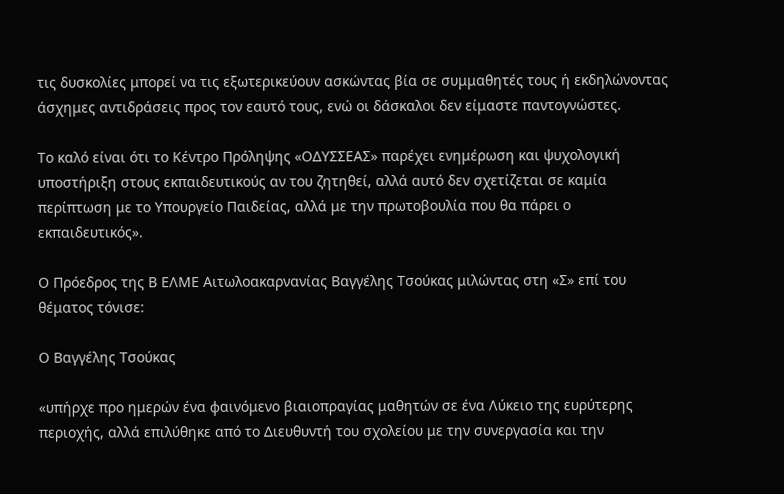τις δυσκολίες μπορεί να τις εξωτερικεύουν ασκώντας βία σε συμμαθητές τους ή εκδηλώνοντας άσχημες αντιδράσεις προς τον εαυτό τους, ενώ οι δάσκαλοι δεν είμαστε παντογνώστες.

Το καλό είναι ότι το Κέντρο Πρόληψης «ΟΔΥΣΣΕΑΣ» παρέχει ενημέρωση και ψυχολογική υποστήριξη στους εκπαιδευτικούς αν του ζητηθεί, αλλά αυτό δεν σχετίζεται σε καμία περίπτωση με το Υπουργείο Παιδείας, αλλά με την πρωτοβουλία που θα πάρει ο εκπαιδευτικός».

Ο Πρόεδρος της Β ΕΛΜΕ Αιτωλοακαρνανίας Βαγγέλης Τσούκας μιλώντας στη «Σ» επί του θέματος τόνισε:

Ο Βαγγέλης Τσούκας

«υπήρχε προ ημερών ένα φαινόμενο βιαιοπραγίας μαθητών σε ένα Λύκειο της ευρύτερης περιοχής, αλλά επιλύθηκε από το Διευθυντή του σχολείου με την συνεργασία και την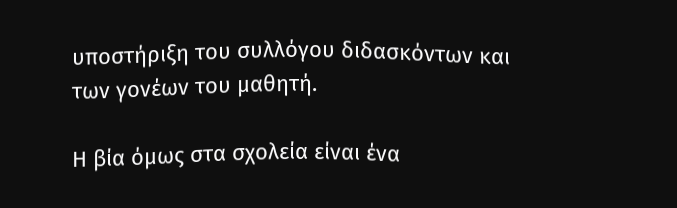υποστήριξη του συλλόγου διδασκόντων και των γονέων του μαθητή.

Η βία όμως στα σχολεία είναι ένα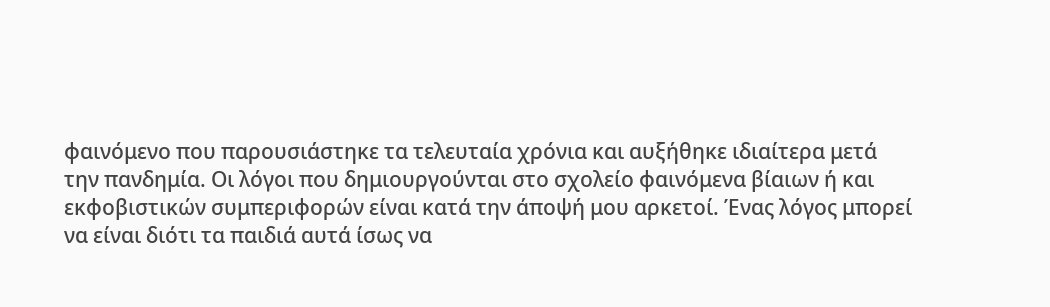φαινόμενο που παρουσιάστηκε τα τελευταία χρόνια και αυξήθηκε ιδιαίτερα μετά την πανδημία. Οι λόγοι που δημιουργούνται στο σχολείο φαινόμενα βίαιων ή και εκφοβιστικών συμπεριφορών είναι κατά την άποψή μου αρκετοί. Ένας λόγος μπορεί να είναι διότι τα παιδιά αυτά ίσως να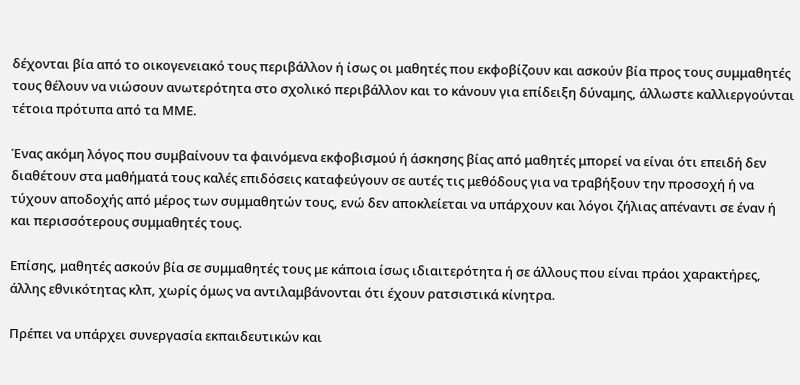δέχονται βία από το οικογενειακό τους περιβάλλον ή ίσως οι μαθητές που εκφοβίζουν και ασκούν βία προς τους συμμαθητές τους θέλουν να νιώσουν ανωτερότητα στο σχολικό περιβάλλον και το κάνουν για επίδειξη δύναμης, άλλωστε καλλιεργούνται τέτοια πρότυπα από τα ΜΜΕ.

Ένας ακόμη λόγος που συμβαίνουν τα φαινόμενα εκφοβισμού ή άσκησης βίας από μαθητές μπορεί να είναι ότι επειδή δεν διαθέτουν στα μαθήματά τους καλές επιδόσεις καταφεύγουν σε αυτές τις μεθόδους για να τραβήξουν την προσοχή ή να τύχουν αποδοχής από μέρος των συμμαθητών τους, ενώ δεν αποκλείεται να υπάρχουν και λόγοι ζήλιας απέναντι σε έναν ή και περισσότερους συμμαθητές τους.

Επίσης, μαθητές ασκούν βία σε συμμαθητές τους με κάποια ίσως ιδιαιτερότητα ή σε άλλους που είναι πράοι χαρακτήρες, άλλης εθνικότητας κλπ, χωρίς όμως να αντιλαμβάνονται ότι έχουν ρατσιστικά κίνητρα.

Πρέπει να υπάρχει συνεργασία εκπαιδευτικών και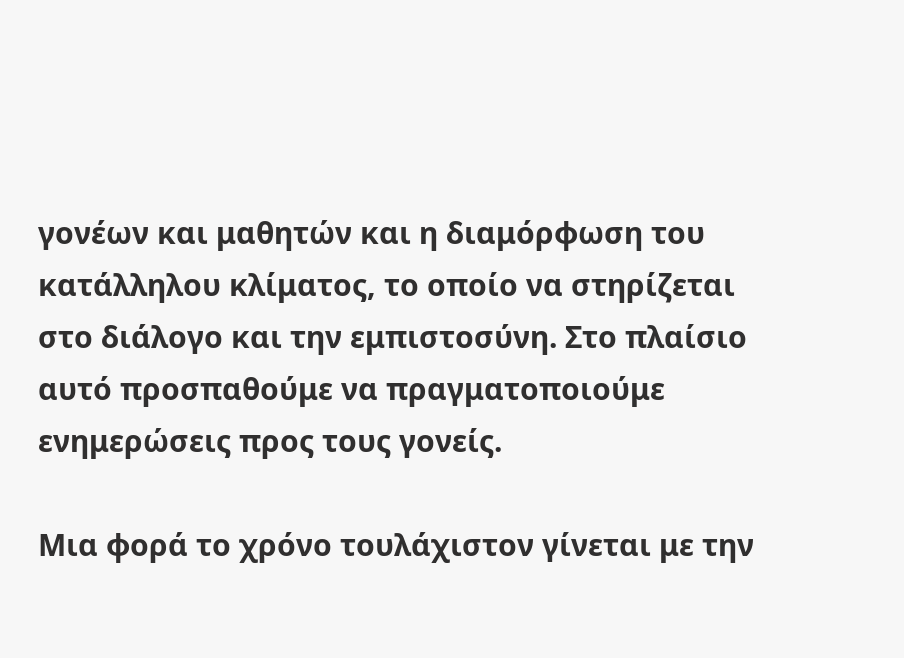γονέων και μαθητών και η διαμόρφωση του κατάλληλου κλίματος, το οποίο να στηρίζεται στο διάλογο και την εμπιστοσύνη. Στο πλαίσιο αυτό προσπαθούμε να πραγματοποιούμε ενημερώσεις προς τους γονείς.

Μια φορά το χρόνο τουλάχιστον γίνεται με την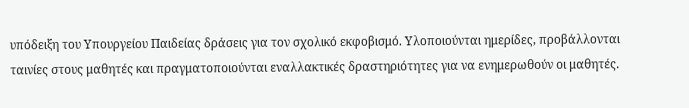υπόδειξη του Υπουργείου Παιδείας δράσεις για τον σχολικό εκφοβισμό. Υλοποιούνται ημερίδες, προβάλλονται ταινίες στους μαθητές και πραγματοποιούνται εναλλακτικές δραστηριότητες για να ενημερωθούν οι μαθητές.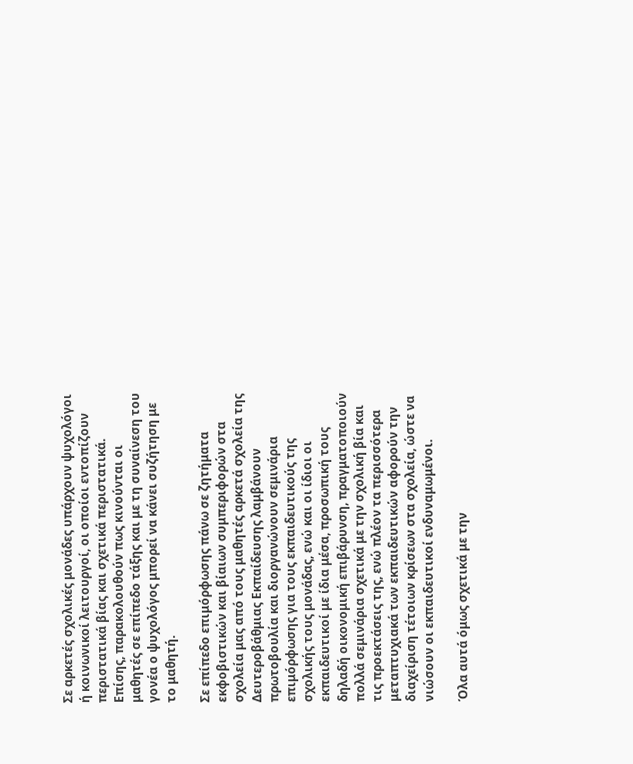Σε αρκετές σχολικές μονάδες υπάρχουν ψυχολόγοι ή κοινωνικοί λειτουργοί, οι οποίοι εντοπίζουν περιστατικά βίας και σχετικά περιστατικά. Επίσης, παρακολουθούν πως κινούνται οι μαθητές σε επίπεδο τάξης και με τη συναίνεση του γονέα ο ψυχολόγος μπορεί να κάνει συζήτηση με το μαθητή.

Σε επίπεδο επιμόρφωσης πάνω σε ζητήματα εκφοβιστικών και βίαιων συμπεριφορών στα σχολεία μας από τους μαθητές αρκετά σχολεία της Δευτεροβάθμιας Εκπαίδευσης λαμβάνουν πρωτοβουλία και διοργανώνουν σεμινάρια επιμόρφωσης για τους εκπαιδευτικούς της σχολικής τους μονάδας, ενώ και οι ίδιοι οι εκπαιδευτικοί με ίδια μέσα, προσωπική τους δηλαδή οικονομική επιβάρυνση, πραγματοποιούν πολλά σεμινάρια σχετικά με την σχολική βία και τις προεκτάσεις της, ενώ πλέον τα περισσότερα μεταπτυχιακά των εκπαιδευτικών αφορούν την διαχείριση τέτοιων κρίσεων στα σχολεία, ώστε να νιώσουν οι εκπαιδευτικοί ενδυναμωμένοι.

Όλα αυτά όμως σχετικά με την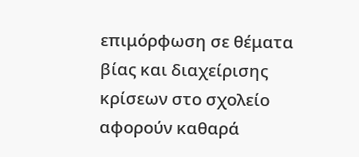επιμόρφωση σε θέματα βίας και διαχείρισης κρίσεων στο σχολείο αφορούν καθαρά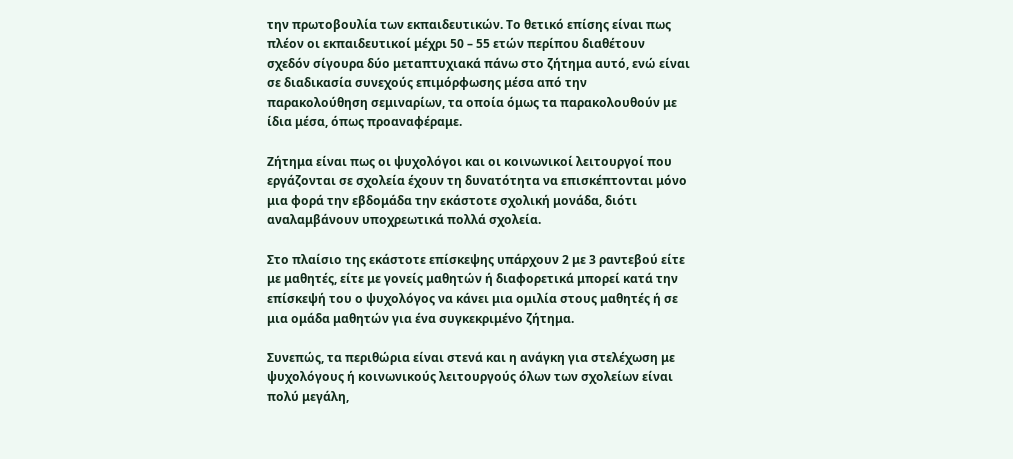την πρωτοβουλία των εκπαιδευτικών. Το θετικό επίσης είναι πως πλέον οι εκπαιδευτικοί μέχρι 50 – 55 ετών περίπου διαθέτουν σχεδόν σίγουρα δύο μεταπτυχιακά πάνω στο ζήτημα αυτό, ενώ είναι σε διαδικασία συνεχούς επιμόρφωσης μέσα από την παρακολούθηση σεμιναρίων, τα οποία όμως τα παρακολουθούν με ίδια μέσα, όπως προαναφέραμε.

Ζήτημα είναι πως οι ψυχολόγοι και οι κοινωνικοί λειτουργοί που εργάζονται σε σχολεία έχουν τη δυνατότητα να επισκέπτονται μόνο μια φορά την εβδομάδα την εκάστοτε σχολική μονάδα, διότι αναλαμβάνουν υποχρεωτικά πολλά σχολεία.

Στο πλαίσιο της εκάστοτε επίσκεψης υπάρχουν 2 με 3 ραντεβού είτε με μαθητές, είτε με γονείς μαθητών ή διαφορετικά μπορεί κατά την επίσκεψή του ο ψυχολόγος να κάνει μια ομιλία στους μαθητές ή σε μια ομάδα μαθητών για ένα συγκεκριμένο ζήτημα.

Συνεπώς, τα περιθώρια είναι στενά και η ανάγκη για στελέχωση με ψυχολόγους ή κοινωνικούς λειτουργούς όλων των σχολείων είναι πολύ μεγάλη,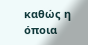καθώς η όποια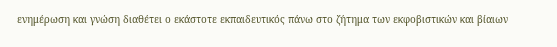ενημέρωση και γνώση διαθέτει ο εκάστοτε εκπαιδευτικός πάνω στο ζήτημα των εκφοβιστικών και βίαιων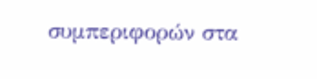συμπεριφορών στα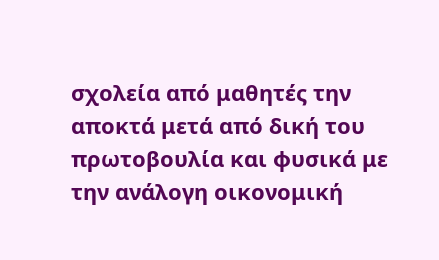σχολεία από μαθητές την αποκτά μετά από δική του πρωτοβουλία και φυσικά με την ανάλογη οικονομική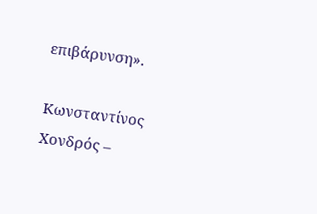επιβάρυνση».

Κωνσταντίνος Χονδρός –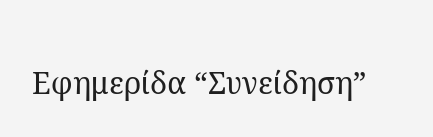Εφημερίδα “Συνείδηση”